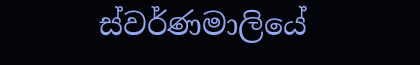ස්වර්ණමාලියේ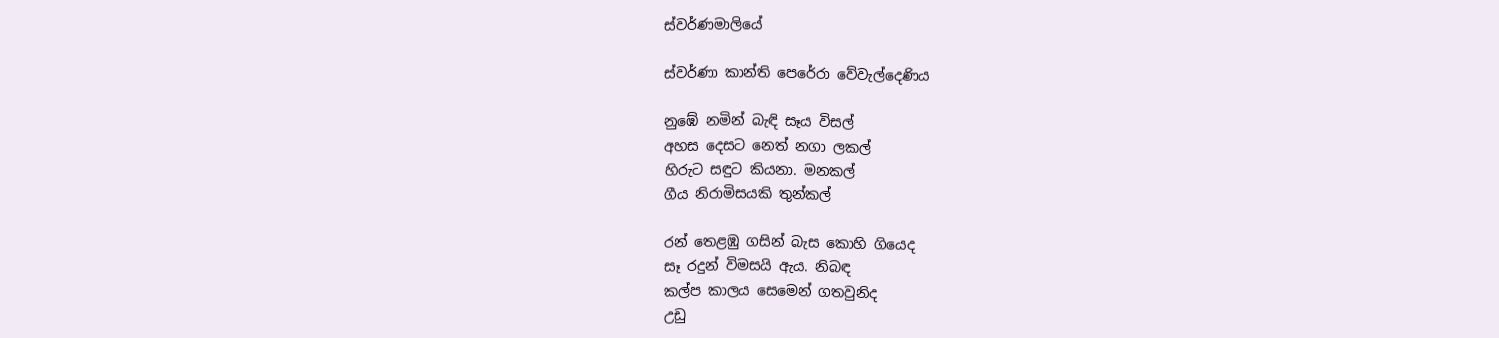ස්වර්ණමාලියේ

ස්වර්ණා කාන්ති පෙරේරා වේවැල්දෙණිය

නුඹේ නමින් බැඳි සෑය විසල්
අහස දෙසට නෙත් නගා ලකල්
හිරුට සඳුට කියනා. මනකල්
ගීය නිරාමිසයකි තුන්කල්

රන් තෙළඹු ගසින් බැස කොහි ගියෙද
සෑ රදුන් විමසයි ඇය. නිබඳ
කල්ප කාලය සෙමෙන් ගතවුනිද
උඩු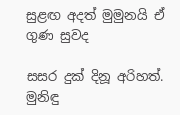සුළඟ අදත් මුමුනයි ඒ ගුණ සුවද

සසර දුක් දිනූ අරිහත්. මුනිඳු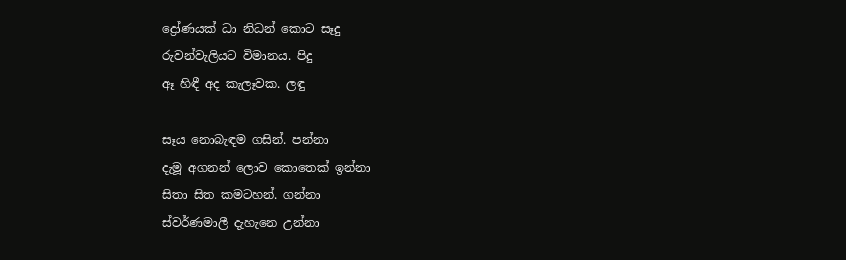ද්‍රෝණයක් ධා නිධන් කොට සෑදු
රුවන්වැලියට විමානය. පිදු
ඈ හිඳී අද කැලෑවක. ලඳු

සෑය නොබැඳම ගසින්. පන්නා
දැමූ අගනන් ලොව කොතෙක් ඉන්නා
සිතා සිත කමටහන්. ගන්නා
ස්වර්ණමාලී දැහැනෙ උන්නා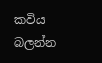කවිය බලන්න